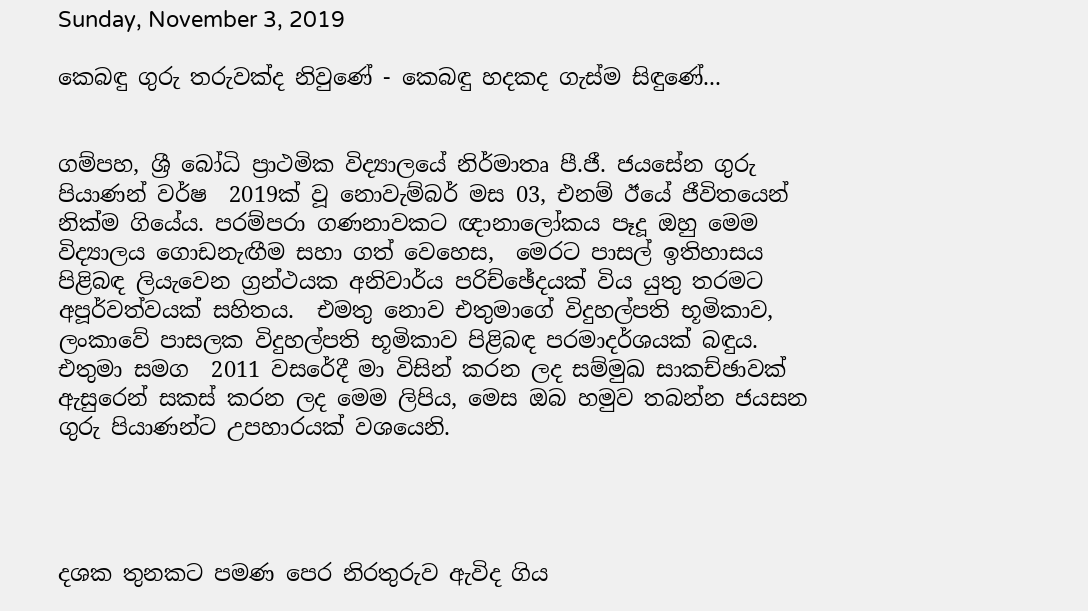Sunday, November 3, 2019

කෙබඳු ගුරු තරුවක්ද නිවුණේ - කෙබඳු හදකද ගැස්ම සිඳුණේ...


ගම්පහ, ශ්‍රී බෝධි ප්‍රාථමික විද්‍යාලයේ නිර්මාතෘ පී.ජී. ජයසේන ගුරු පියාණන් වර්ෂ  2019ක් වූ නොවැම්බර් මස 03, එනම් ඊයේ ජීවිතයෙන් නික්ම ගියේය. පරම්පරා ගණනාවකට ඥානාලෝකය පෑදූ ඔහු මෙම විද්‍යාලය ගොඩනැඟීම සහා ගත් වෙහෙස,  මෙරට පාසල් ඉතිහාසය පිළිබඳ ලියැවෙන ග්‍රන්ථයක අනිවාර්ය පරිච්ඡේදයක් විය යුතු තරමට අපූර්වත්වයක් සහිතය.  එමතු නොව එතුමාගේ විදුහල්පති භූමිකාව, ලංකාවේ පාසලක විදුහල්පති භූමිකාව පිළිබඳ පරමාදර්ශයක් බඳුය.  එතුමා සමග  2011 වසරේදී මා විසින් කරන ලද සම්මුඛ සාකච්ඡාවක් ඇසුරෙන් සකස් කරන ලද මෙම ලිපිය, මෙස ඔබ හමුව තබන්න ජයසන ගුරු පියාණන්ට උපහාරයක් වශයෙනි.




දශක තුනකට පමණ පෙර නිරතුරුව ඇවිද ගිය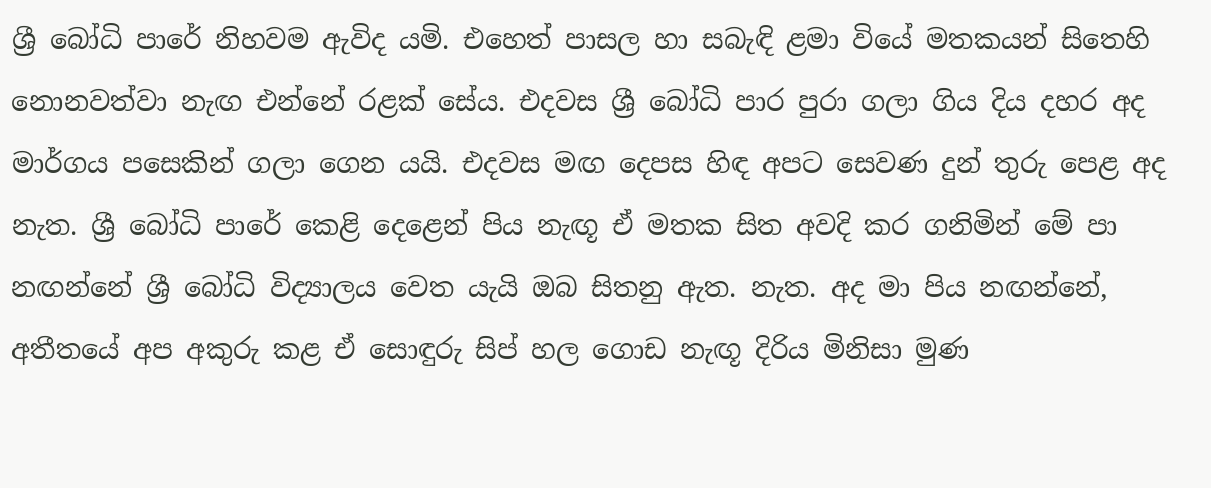ශ්‍රී බෝධි පාරේ නිහවම ඇවිද යමි. එහෙත් පාසල හා සබැඳි ළමා වියේ මතකයන් සිතෙහි නොනවත්වා නැඟ එන්නේ රළක් සේය. එදවස ශ්‍රී බෝධි පාර පුරා ගලා ගිය දිය දහර අද මාර්ගය පසෙකින් ගලා ගෙන යයි. එදවස මඟ දෙපස හිඳ අපට සෙවණ දුන් තුරු පෙළ අද නැත. ශ්‍රී බෝධි පාරේ කෙළි දෙළෙන් පිය නැඟූ ඒ මතක සිත අවදි කර ගනිමින් මේ පා නඟන්නේ ශ්‍රී බෝධි විද්‍යාලය වෙත යැයි ඔබ සිතනු ඇත. නැත. අද මා පිය නඟන්නේ, අතීතයේ අප අකුරු කළ ඒ සොඳුරු සිප් හල ගොඩ නැඟූ දිරිය මිනිසා මුණ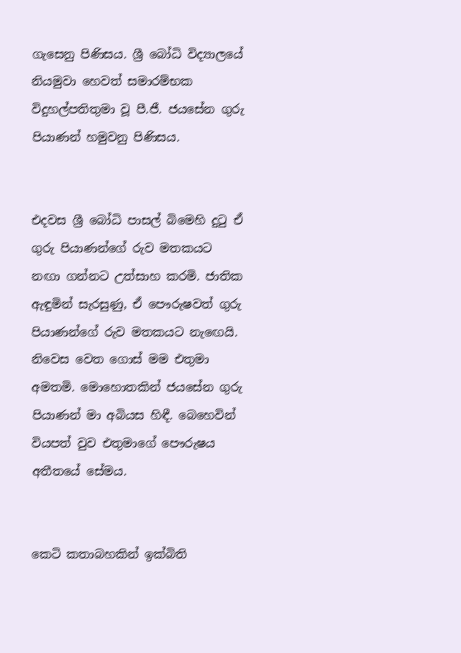ගැසෙනු පිණිසය. ශ්‍රී බෝධි විද්‍යාලයේ නියමුවා හෙවත් සමාරම්භක විදුහල්පතිතුමා වූ පී.ජී. ජයසේන ගුරු පියාණන් හමුවනු පිණිසය.


එදවස ශ්‍රී බෝධි පාසල් බිමෙහි දුටු ඒ ගුරු පියාණන්ගේ රුව මතකයට නඟා ගන්නට උත්සාහ කරමි. ජාතික ඇඳුමින් සැරසුණු, ඒ පෞරුෂවත් ගුරු පියාණන්ගේ රුව මතකයට නැඟෙයි. නිවෙස වෙත ගොස් මම එතුමා අමතමි. මොහොතකින් ජයසේන ගුරු පියාණන් මා අබියස හිඳී. බෙහෙවින් වියපත් වුව එතුමාගේ පෞරුෂය අතීතයේ සේමය.


කෙටි කතාබහකින් ඉක්බිති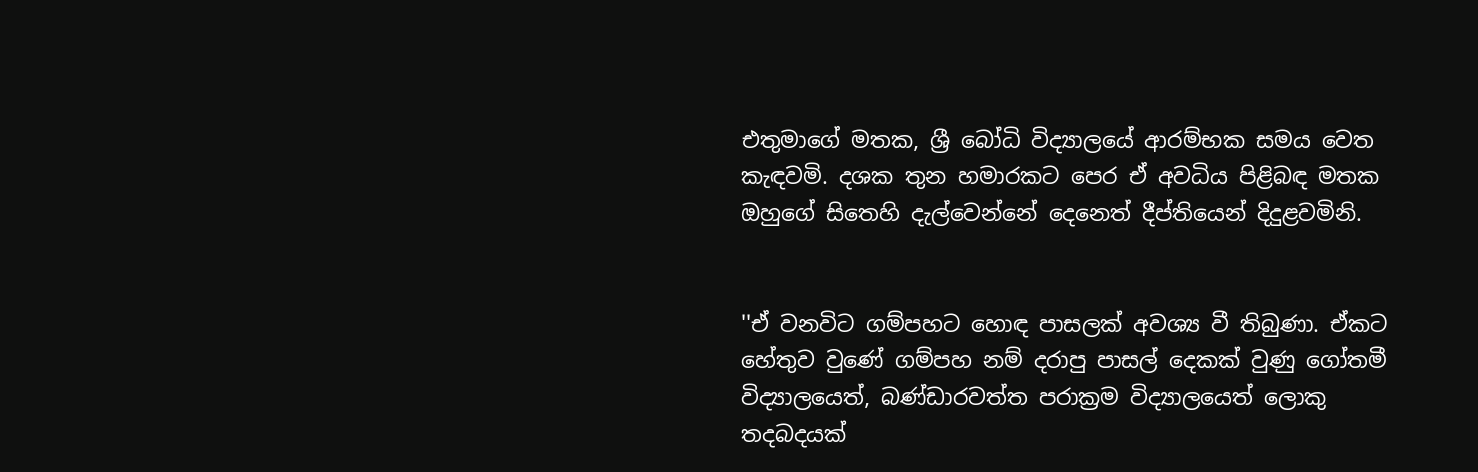එතුමාගේ මතක, ශ්‍රී බෝධි විද්‍යාලයේ ආරම්භක සමය වෙත කැඳවමි. දශක තුන හමාරකට පෙර ඒ අවධිය පිළිබඳ මතක ඔහුගේ සිතෙහි දැල්වෙන්නේ දෙනෙත් දීප්තියෙන් දිදුළවමිනි.


''ඒ වනවිට ගම්පහට හොඳ පාසලක් අවශ්‍ය වී තිබුණා. ඒකට හේතුව වුණේ ගම්පහ නම් දරාපු පාසල් දෙකක් වුණු ගෝතමී විද්‍යාලයෙත්, බණ්ඩාරවත්ත පරාක්‍රම විද්‍යාලයෙත් ලොකු තදබදයක්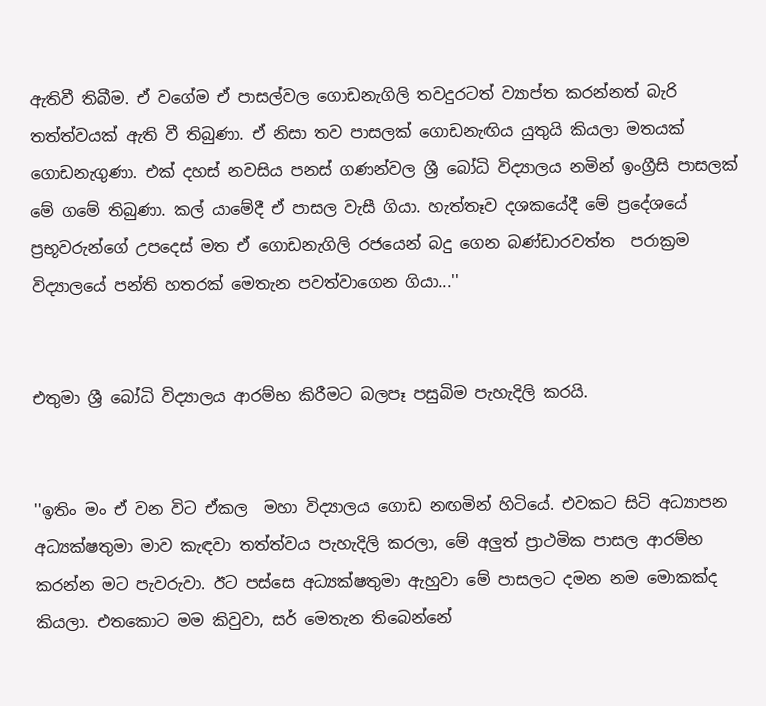ඇතිවී තිබීම. ඒ වගේම ඒ පාසල්වල ගොඩනැගිලි තවදුරටත් ව්‍යාප්ත කරන්නත් බැරි තත්ත්වයක් ඇති වී තිබුණා. ඒ නිසා තව පාසලක් ගොඩනැඟිය යුතුයි කියලා මතයක් ගොඩනැගුණා. එක් දහස් නවසිය පනස් ගණන්වල ශ්‍රී බෝධි විද්‍යාලය නමින් ඉංග්‍රීසි පාසලක් මේ ගමේ තිබුණා. කල් යාමේදී ඒ පාසල වැසී ගියා. හැත්තෑව දශකයේදී මේ ප්‍රදේශයේ ප්‍රභූවරුන්ගේ උපදෙස් මත ඒ ගොඩනැගිලි රජයෙන් බදු ගෙන බණ්ඩාරවත්ත  පරාක්‍රම විද්‍යාලයේ පන්ති හතරක් මෙතැන පවත්වාගෙන ගියා...''


එතුමා ශ්‍රී බෝධි විද්‍යාලය ආරම්භ කිරීමට බලපෑ පසුබිම පැහැදිලි කරයි.


''ඉතිං මං ඒ වන විට ඒකල  මහා විද්‍යාලය ගොඩ නඟමින් හිටියේ. එවකට සිටි අධ්‍යාපන අධ්‍යක්ෂතුමා මාව කැඳවා තත්ත්වය පැහැදිලි කරලා, මේ අලුත් ප්‍රාථමික පාසල ආරම්භ කරන්න මට පැවරුවා. ඊට පස්සෙ අධ්‍යක්ෂතුමා ඇහුවා මේ පාසලට දමන නම මොකක්ද කියලා. එතකොට මම කිවුවා, සර් මෙතැන තිබෙන්නේ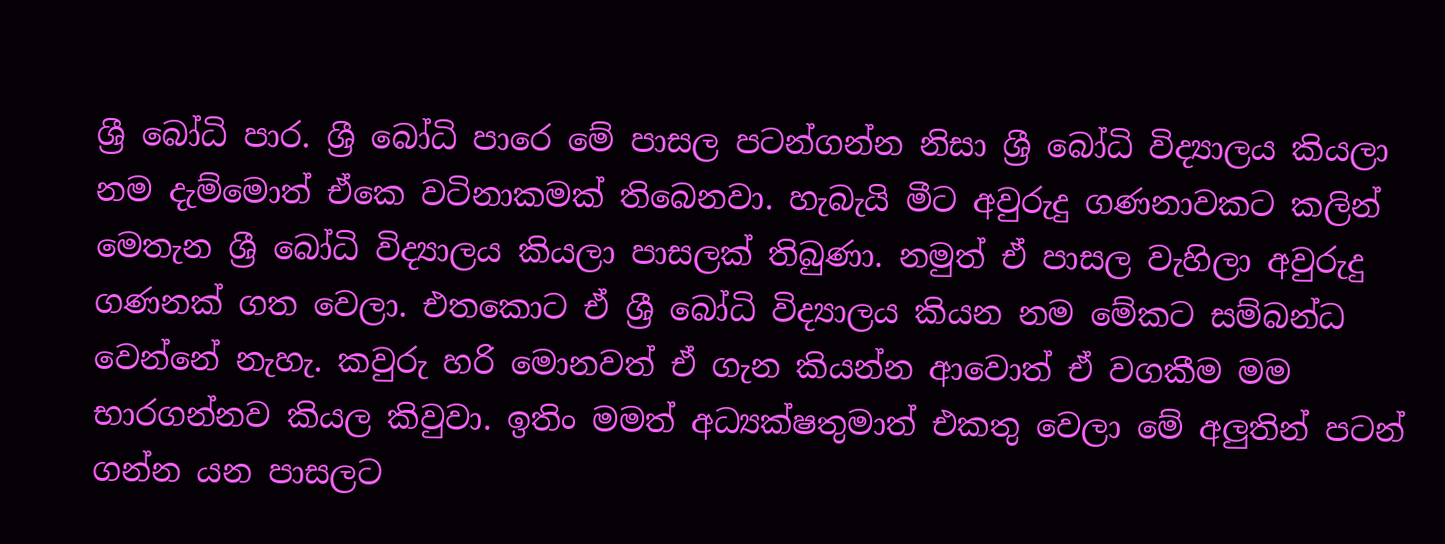ශ්‍රී බෝධි පාර. ශ්‍රී බෝධි පාරෙ මේ පාසල පටන්ගන්න නිසා ශ්‍රී බෝධි විද්‍යාලය කියලා නම දැම්මොත් ඒකෙ වටිනාකමක් තිබෙනවා. හැබැයි මීට අවුරුදු ගණනාවකට කලින් මෙතැන ශ්‍රී බෝධි විද්‍යාලය කියලා පාසලක් තිබුණා. නමුත් ඒ පාසල වැහිලා අවුරුදු ගණනක් ගත වෙලා. එතකොට ඒ ශ්‍රී බෝධි විද්‍යාලය කියන නම මේකට සම්බන්ධ වෙන්නේ නැහැ. කවුරු හරි මොනවත් ඒ ගැන කියන්න ආවොත් ඒ වගකීම මම භාරගන්නව කියල කිවුවා. ඉතිං මමත් අධ්‍යක්ෂතුමාත් එකතු වෙලා මේ අලුතින් පටන් ගන්න යන පාසලට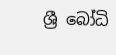ශ්‍රී බෝධි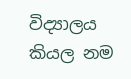විද්‍යාලය කියල නම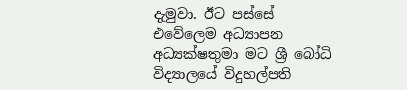දැමුවා. ඊට පස්සේ එවේලෙම අධ්‍යාපන අධ්‍යක්ෂතුමා මට ශ්‍රී බෝධි විද්‍යාලයේ විදුහල්පති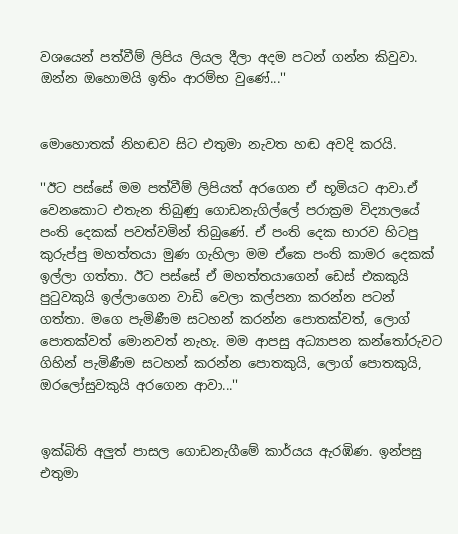වශයෙන් පත්වීම් ලිපිය ලියල දීලා අදම පටන් ගන්න කිවුවා. ඔන්න ඔහොමයි ඉතිං ආරම්භ වුණේ...''


මොහොතක් නිහඬව සිට එතුමා නැවත හඬ අවදි කරයි.

''ඊට පස්සේ මම පත්වීම් ලිපියත් අරගෙන ඒ භූමියට ආවා.ඒ වෙනකොට එතැන තිබුණු ගොඩනැගිල්ලේ පරාක්‍රම විද්‍යාලයේ පංති දෙකක් පවත්වමින් තිබුණේ. ඒ පංති දෙක භාරව හිටපු කුරුප්පු මහත්තයා මුණ ගැහිලා මම ඒකෙ පංති කාමර දෙකක් ඉල්ලා ගත්තා. ඊට පස්සේ ඒ මහත්තයාගෙන් ඩෙස් එකකුයි පුටුවකුයි ඉල්ලාගෙන වාඩි වෙලා කල්පනා කරන්න පටන් ගත්තා. මගෙ පැමිණීම සටහන් කරන්න පොතක්වත්, ලොග් පොතක්වත් මොනවත් නැහැ. මම ආපසු අධ්‍යාපන කන්තෝරුවට ගිහින් පැමිණීම සටහන් කරන්න පොතකුයි, ලොග් පොතකුයි, ඔරලෝසුවකුයි අරගෙන ආවා...''


ඉක්බිති අලුත් පාසල ගොඩනැගීමේ කාර්යය ඇරඹිණ. ඉන්පසු එතුමා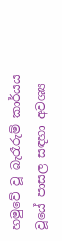හමුවේ වූ බැරෑරුම් කාර්යය වූයේ පාසල සඳහා අවශ්‍ය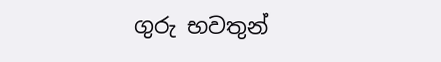ගුරු භවතුන්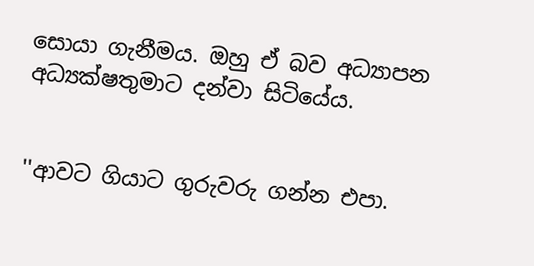සොයා ගැනීමය. ඔහු ඒ බව අධ්‍යාපන අධ්‍යක්ෂතුමාට දන්වා සිටියේය.


''ආවට ගියාට ගුරුවරු ගන්න එපා.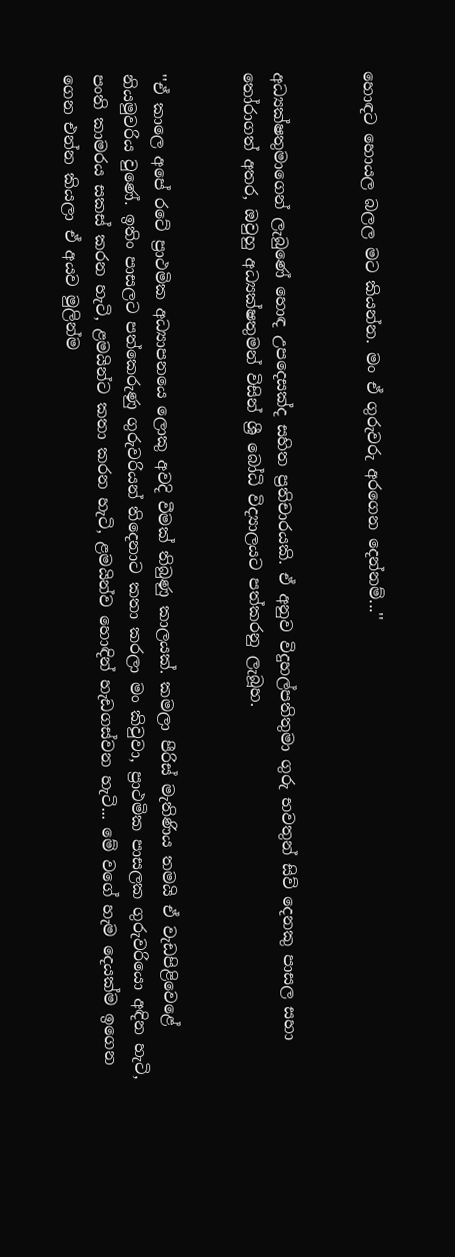හොඳට හොයල බලල මට කියන්න. මං ඒ ගුරුවරු අරගෙන දෙන්නම්...''


අධ්‍යක්ෂතුමාගෙන් ලැබුණේ හොඳ උපදෙසක්ද සහිත ප්‍රතිචාරයකි. ඒ අනුව විදුහල්පතිතුමා ගුරු භවතුන් සිව් දෙනකු පාසල සහා තෝරාගත් අතර, ඔවුහු අධ්‍යක්ෂතුමන් විසින් ශ්‍රී බෝධි විද්‍යාලයට පත්කරනු ලැබූහ.


''ඒ කාලෙ අපේ රටේ ප්‍රාථමික අධ්‍යාපනයෙ ලොකු අවදි වීමක් තිබුණු කාලයක්. කමලා පීරිස් මැතිණිය තමයි ඒ වැඩපිළිවෙළේ නියමුවරිය වුණේ. ඉතිං පාසලට පත්කෙරුණු ගුරුවරියන් තිදෙනාට කතා කරලා මං කිවුවා, ප්‍රාථමික පාසලක ගුරුවරියො අඳින හැටි, පංති කාමරය සකස් කරන හැටි, ළමයින්ට කතා කරන හැටි, ළමයින්ව හොඳින් හැඩගස්වන හැටි... මේ වගේ හැම දෙයක්ම ඉගෙන ගෙන එන්න කියලා ඒ අයව මුලින්ම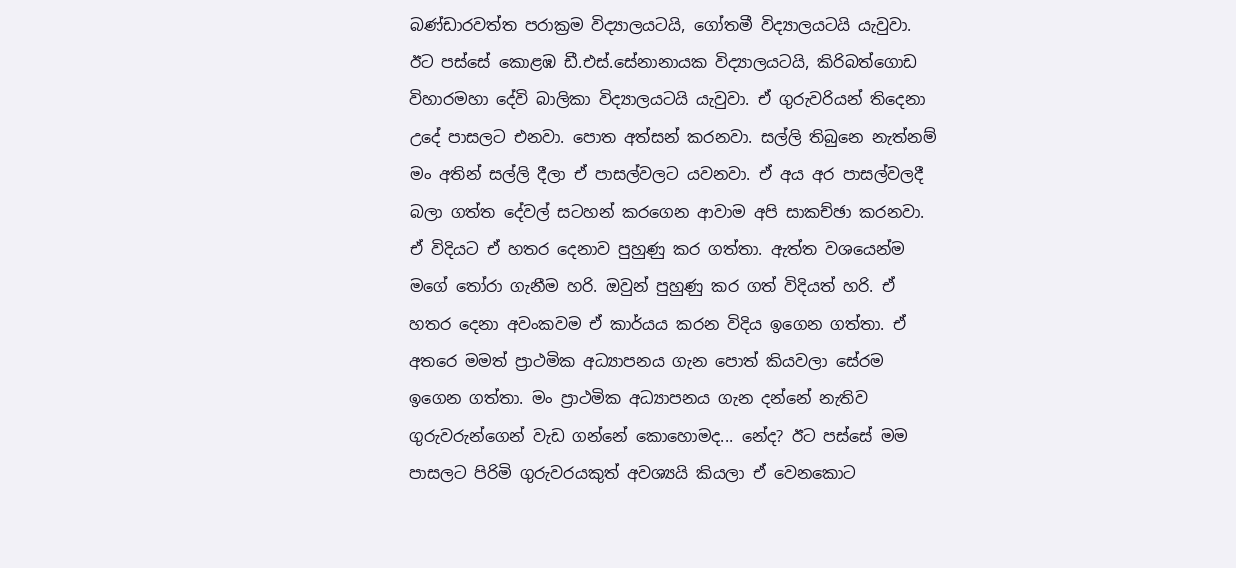බණ්ඩාරවත්ත පරාක්‍රම විද්‍යාලයටයි, ගෝතමී විද්‍යාලයටයි යැවුවා. ඊට පස්සේ කොළඹ ඩී.එස්.සේනානායක විද්‍යාලයටයි, කිරිබත්ගොඩ විහාරමහා දේවි බාලිකා විද්‍යාලයටයි යැවුවා. ඒ ගුරුවරියන් තිදෙනා උදේ පාසලට එනවා. පොත අත්සන් කරනවා. සල්ලි තිබුනෙ නැත්නම් මං අතින් සල්ලි දීලා ඒ පාසල්වලට යවනවා. ඒ අය අර පාසල්වලදී බලා ගත්ත දේවල් සටහන් කරගෙන ආවාම අපි සාකච්ඡා කරනවා. ඒ විදියට ඒ හතර දෙනාව පුහුණු කර ගත්තා. ඇත්ත වශයෙන්ම මගේ තෝරා ගැනීම හරි. ඔවුන් පුහුණු කර ගත් විදියත් හරි. ඒ හතර දෙනා අවංකවම ඒ කාර්යය කරන විදිය ඉගෙන ගත්තා. ඒ අතරෙ මමත් ප්‍රාථමික අධ්‍යාපනය ගැන පොත් කියවලා සේරම ඉගෙන ගත්තා. මං ප්‍රාථමික අධ්‍යාපනය ගැන දන්නේ නැතිව ගුරුවරුන්ගෙන් වැඩ ගන්නේ කොහොමද... නේද? ඊට පස්සේ මම පාසලට පිරිමි ගුරුවරයකුත් අවශ්‍යයි කියලා ඒ වෙනකොට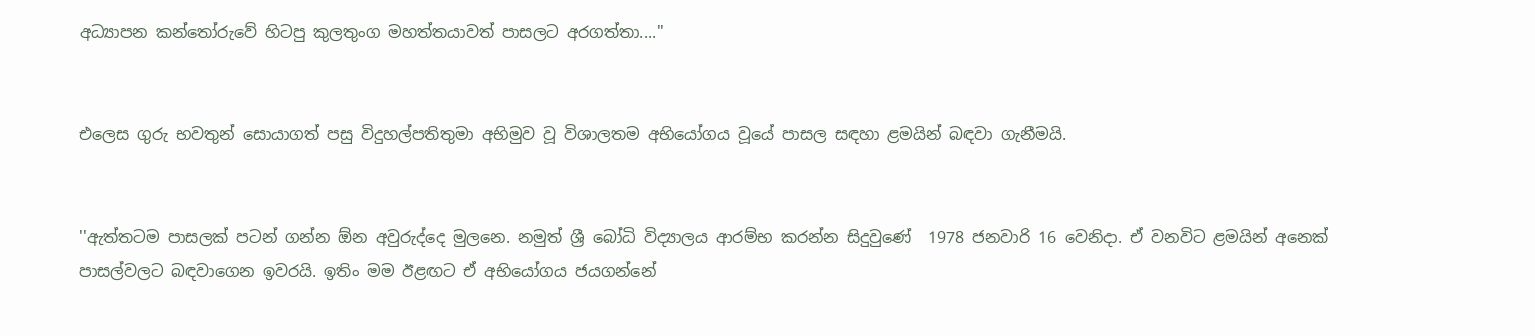අධ්‍යාපන කන්තෝරුවේ හිටපු කුලතුංග මහත්තයාවත් පාසලට අරගත්තා....''


එලෙස ගුරු භවතුන් සොයාගත් පසු විදුහල්පතිතුමා අභිමුව වූ විශාලතම අභියෝගය වූයේ පාසල සඳහා ළමයින් බඳවා ගැනීමයි.


''ඇත්තටම පාසලක් පටන් ගන්න ඕන අවුරුද්දෙ මුලනෙ. නමුත් ශ්‍රී බෝධි විද්‍යාලය ආරම්භ කරන්න සිදුවුණේ  1978 ජනවාරි 16 වෙනිදා. ඒ වනවිට ළමයින් අනෙක් පාසල්වලට බඳවාගෙන ඉවරයි. ඉතිං මම ඊළඟට ඒ අභියෝගය ජයගන්නේ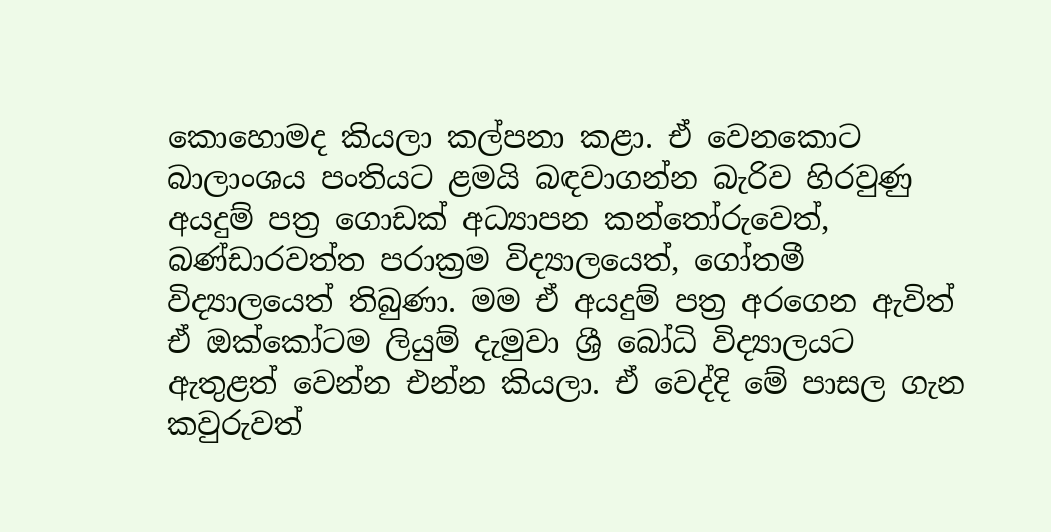කොහොමද කියලා කල්පනා කළා. ඒ වෙනකොට බාලාංශය පංතියට ළමයි බඳවාගන්න බැරිව හිරවුණු අයදුම් පත්‍ර ගොඩක් අධ්‍යාපන කන්තෝරුවෙත්, බණ්ඩාරවත්ත පරාක්‍රම විද්‍යාලයෙත්, ගෝතමී විද්‍යාලයෙත් තිබුණා. මම ඒ අයදුම් පත්‍ර අරගෙන ඇවිත් ඒ ඔක්කෝටම ලියුම් දැමුවා ශ්‍රී බෝධි විද්‍යාලයට ඇතුළත් වෙන්න එන්න කියලා. ඒ වෙද්දි මේ පාසල ගැන කවුරුවත්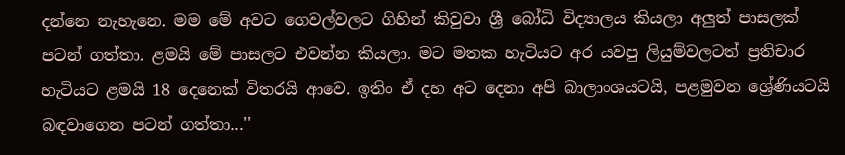දන්නෙ නැහැනෙ. මම මේ අවට ගෙවල්වලට ගිහින් කිවුවා ශ්‍රී බෝධි විද්‍යාලය කියලා අලුත් පාසලක් පටන් ගත්තා. ළමයි මේ පාසලට එවන්න කියලා. මට මතක හැටියට අර යවපු ලියුම්වලටත් ප්‍රතිචාර හැටියට ළමයි 18 දෙනෙක් විතරයි ආවෙ. ඉතිං ඒ දහ අට දෙනා අපි බාලාංශයටයි, පළමුවන ශ්‍රේණියටයි බඳවාගෙන පටන් ගත්තා...''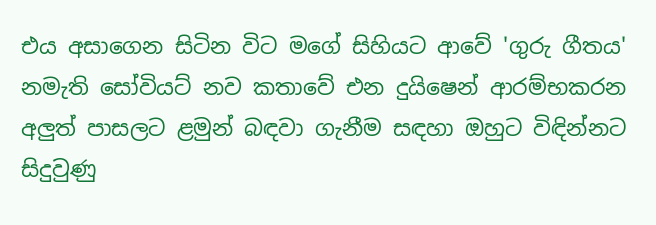එය අසාගෙන සිටින විට මගේ සිහියට ආවේ 'ගුරු ගීතය' නමැති සෝවියට් නව කතාවේ එන දුයිෂෙන් ආරම්භකරන අලුත් පාසලට ළමුන් බඳවා ගැනීම සඳහා ඔහුට විඳින්නට සිදුවුණු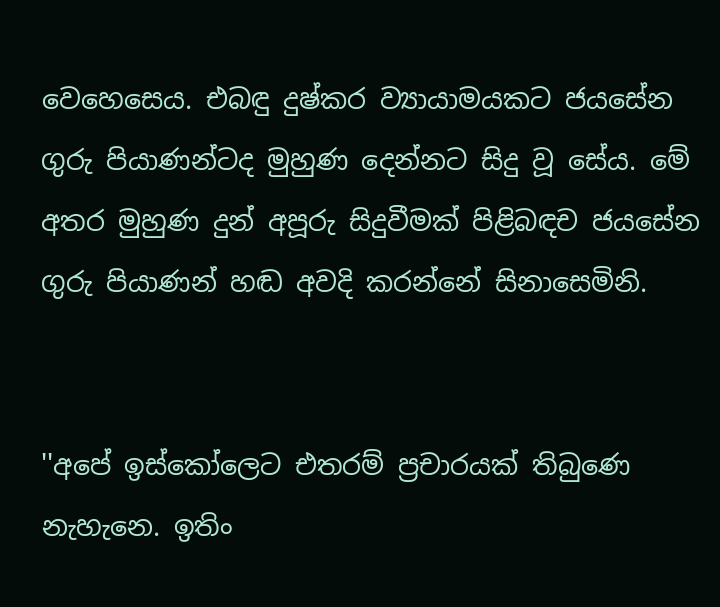වෙහෙසෙය. එබඳු දුෂ්කර ව්‍යායාමයකට ජයසේන ගුරු පියාණන්ටද මුහුණ දෙන්නට සිදු වූ සේය. මේ අතර මුහුණ දුන් අපූරු සිදුවීමක් පිළිබඳච ජයසේන ගුරු පියාණන් හඬ අවදි කරන්නේ සිනාසෙමිනි.


''අපේ ඉස්කෝලෙට එතරම් ප්‍රචාරයක් තිබුණෙ නැහැනෙ. ඉතිං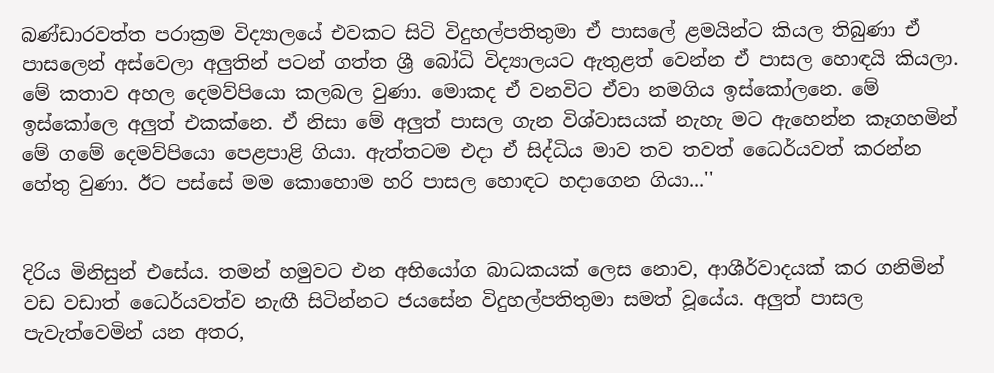බණ්ඩාරවත්ත පරාක්‍රම විද්‍යාලයේ එවකට සිටි විදුහල්පතිතුමා ඒ පාසලේ ළමයින්ට කියල තිබුණා ඒ පාසලෙන් අස්වෙලා අලුතින් පටන් ගත්ත ශ්‍රී බෝධි විද්‍යාලයට ඇතුළත් වෙන්න ඒ පාසල හොඳයි කියලා. මේ කතාව අහල දෙමව්පියො කලබල වුණා. මොකද ඒ වනවිට ඒවා නමගිය ඉස්කෝලනෙ. මේ ඉස්කෝලෙ අලුත් එකක්නෙ. ඒ නිසා මේ අලුත් පාසල ගැන විශ්වාසයක් නැහැ මට ඇහෙන්න කෑගහමින් මේ ගමේ දෙමව්පියො පෙළපාළි ගියා. ඇත්තටම එදා ඒ සිද්ධිය මාව තව තවත් ධෛර්යවත් කරන්න හේතු වුණා. ඊට පස්සේ මම කොහොම හරි පාසල හොඳට හදාගෙන ගියා...''


දිරිය මිනිසුන් එසේය. තමන් හමුවට එන අභියෝග බාධකයක් ලෙස නොව, ආශීර්වාදයක් කර ගනිමින් වඩ වඩාත් ධෛර්යවත්ව නැඟී සිටින්නට ජයසේන විදුහල්පතිතුමා සමත් වූයේය. අලුත් පාසල පැවැත්වෙමින් යන අතර,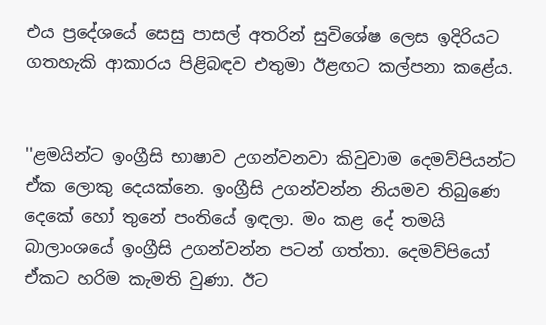එය ප්‍රදේශයේ සෙසු පාසල් අතරින් සුවිශේෂ ලෙස ඉදිරියට ගතහැකි ආකාරය පිළිබඳව එතුමා ඊළඟට කල්පනා කළේය.


''ළමයින්ට ඉංග්‍රීසි භාෂාව උගන්වනවා කිවුවාම දෙමව්පියන්ට ඒක ලොකු දෙයක්නෙ. ඉංග්‍රීසි උගන්වන්න නියමව තිබුණෙ දෙකේ හෝ තුනේ පංතියේ ඉඳලා. මං කළ දේ තමයි බාලාංශයේ ඉංග්‍රීසි උගන්වන්න පටන් ගත්තා. දෙමව්පියෝ ඒකට හරිම කැමති වුණා. ඊට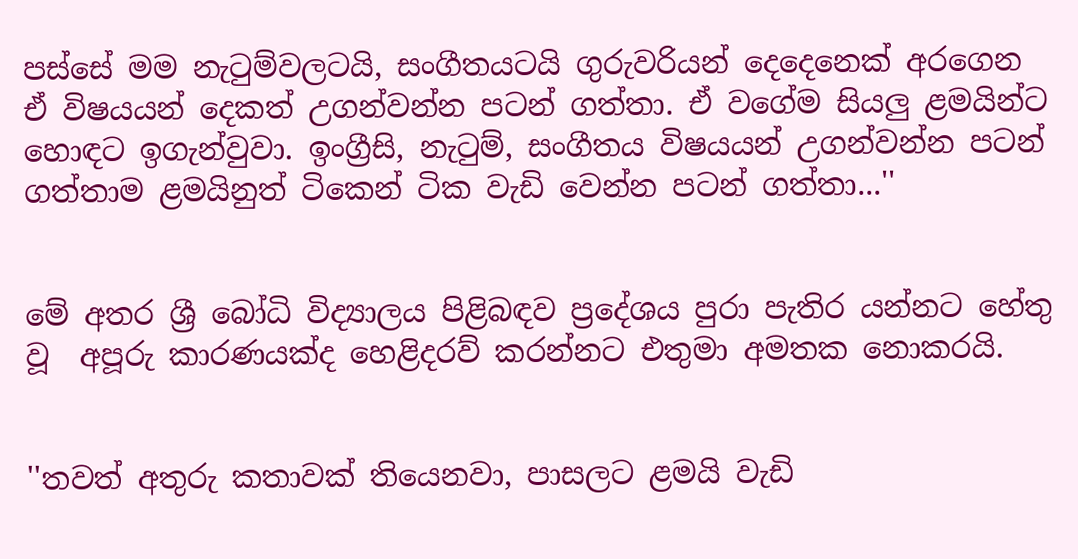පස්සේ මම නැටුම්වලටයි, සංගීතයටයි ගුරුවරියන් දෙදෙනෙක් අරගෙන ඒ විෂයයන් දෙකත් උගන්වන්න පටන් ගත්තා. ඒ වගේම සියලු ළමයින්ට හොඳට ඉගැන්වුවා. ඉංග්‍රීසි, නැටුම්, සංගීතය විෂයයන් උගන්වන්න පටන් ගත්තාම ළමයිනුත් ටිකෙන් ටික වැඩි වෙන්න පටන් ගත්තා...''


මේ අතර ශ්‍රී බෝධි විද්‍යාලය පිළිබඳව ප්‍රදේශය පුරා පැතිර යන්නට හේතු වූ  අපූරු කාරණයක්ද හෙළිදරව් කරන්නට එතුමා අමතක නොකරයි.


''තවත් අතුරු කතාවක් තියෙනවා, පාසලට ළමයි වැඩි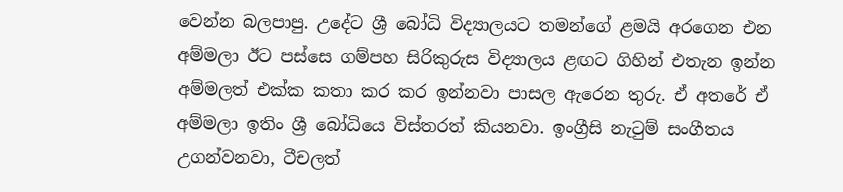වෙන්න බලපාපු. උදේට ශ්‍රී බෝධි විද්‍යාලයට තමන්ගේ ළමයි අරගෙන එන අම්මලා ඊට පස්සෙ ගම්පහ සිරිකුරුස විද්‍යාලය ළඟට ගිහින් එතැන ඉන්න අම්මලත් එක්ක කතා කර කර ඉන්නවා පාසල ඇරෙන තුරු. ඒ අතරේ ඒ අම්මලා ඉතිං ශ්‍රී බෝධියෙ විස්තරත් කියනවා. ඉංග්‍රීසි නැටුම් සංගීතය උගන්වනවා, ටීචලත්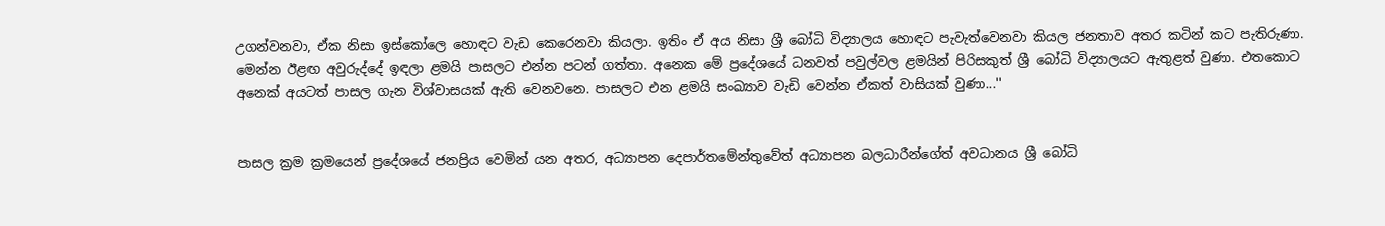උගන්වනවා, ඒක නිසා ඉස්කෝලෙ හොඳට වැඩ කෙරෙනවා කියලා. ඉතිං ඒ අය නිසා ශ්‍රී බෝධි විද්‍යාලය හොඳට පැවැත්වෙනවා කියල ජනතාව අතර කටින් කට පැතිරුණා. මෙන්න ඊළඟ අවුරුද්දේ ඉඳලා ළමයි පාසලට එන්න පටන් ගත්තා. අනෙක මේ ප්‍රදේශයේ ධනවත් පවුල්වල ළමයින් පිරිසකුත් ශ්‍රී බෝධි විද්‍යාලයට ඇතුළත් වුණා. එතකොට අනෙක් අයටත් පාසල ගැන විශ්වාසයක් ඇති වෙනවනෙ. පාසලට එන ළමයි සංඛ්‍යාව වැඩි වෙන්න ඒකත් වාසියක් වුණා...''


පාසල ක්‍රම ක්‍රමයෙන් ප්‍රදේශයේ ජනප්‍රිය වෙමින් යන අතර, අධ්‍යාපන දෙපාර්තමේන්තුවේත් අධ්‍යාපන බලධාරීන්ගේත් අවධානය ශ්‍රී බෝධි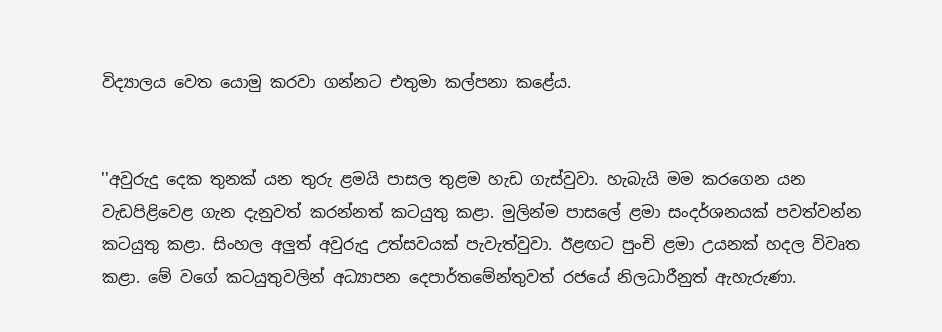විද්‍යාලය වෙත යොමු කරවා ගන්නට එතුමා කල්පනා කළේය.


''අවුරුදු දෙක තුනක් යන තුරු ළමයි පාසල තුළම හැඩ ගැස්වුවා. හැබැයි මම කරගෙන යන වැඩපිළිවෙළ ගැන දැනුවත් කරන්නත් කටයුතු කළා. මුලින්ම පාසලේ ළමා සංදර්ශනයක් පවත්වන්න කටයුතු කළා. සිංහල අලුත් අවුරුදු උත්සවයක් පැවැත්වුවා. ඊළඟට පුංචි ළමා උයනක් හදල විවෘත කළා. මේ වගේ කටයුතුවලින් අධ්‍යාපන දෙපාර්තමේන්තුවත් රජයේ නිලධාරීනුත් ඇහැරුණා.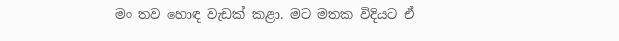මං තව හොඳ වැඩක් කළා. මට මතක විදියට ඒ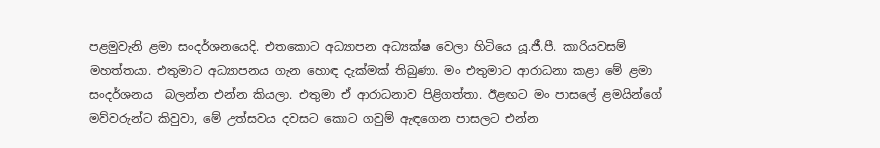පළමුවැනි ළමා සංදර්ශනයෙදි. එතකොට අධ්‍යාපන අධ්‍යක්ෂ වෙලා හිටියෙ යූ.ජී.පී. කාරියවසම් මහත්තයා. එතුමාට අධ්‍යාපනය ගැන හොඳ දැක්මක් තිබුණා. මං එතුමාට ආරාධනා කළා මේ ළමා සංදර්ශනය  බලන්න එන්න කියලා. එතුමා ඒ ආරාධනාව පිළිගත්තා. ඊළඟට මං පාසලේ ළමයින්ගේ මව්වරුන්ට කිවුවා, මේ උත්සවය දවසට කොට ගවුම් ඇඳගෙන පාසලට එන්න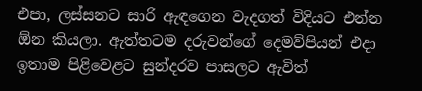එපා, ලස්සනට සාරි ඇඳගෙන වැදගත් විදියට එන්න ඕන කියලා. ඇත්තටම දරුවන්ගේ දෙමව්පියන් එදා ඉතාම පිළිවෙළට සුන්දරව පාසලට ඇවිත්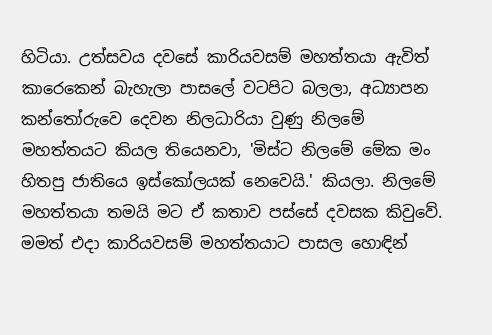හිටියා. උත්සවය දවසේ කාරියවසම් මහත්තයා ඇවිත් කාරෙකෙන් බැහැලා පාසලේ වටපිට බලලා, අධ්‍යාපන කන්තෝරුවෙ දෙවන නිලධාරියා වුණු නිලමේ මහත්තයට කියල තියෙනවා, 'මිස්ට නිලමේ මේක මං හිතපු ජාතියෙ ඉස්කෝලයක් නෙවෙයි.' කියලා. නිලමේ මහත්තයා තමයි මට ඒ කතාව පස්සේ දවසක කිවුවේ. මමත් එදා කාරියවසම් මහත්තයාට පාසල හොඳින්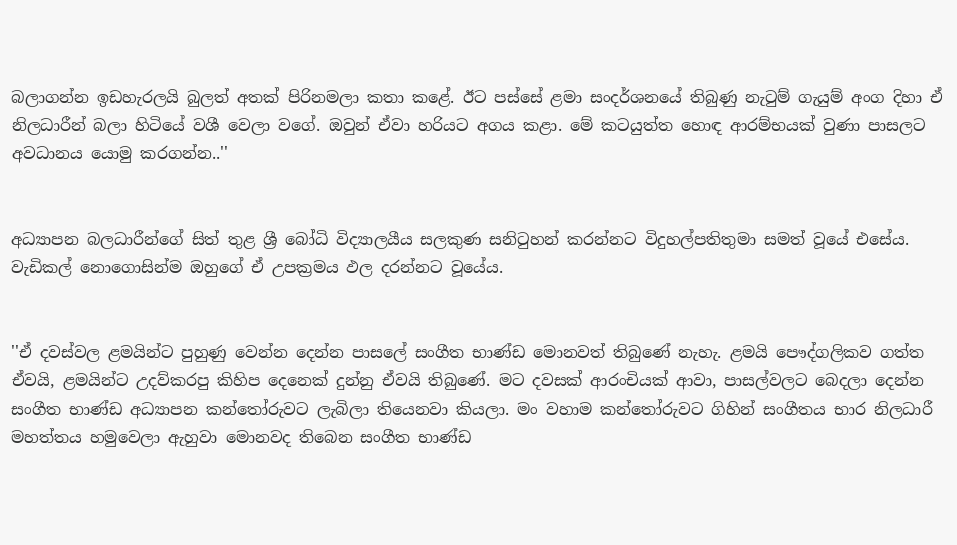බලාගන්න ඉඩහැරලයි බුලත් අතක් පිරිනමලා කතා කළේ. ඊට පස්සේ ළමා සංදර්ශනයේ තිබුණු නැටුම් ගැයුම් අංග දිහා ඒ නිලධාරීන් බලා හිටියේ වශී වෙලා වගේ. ඔවුන් ඒවා හරියට අගය කළා. මේ කටයුත්ත හොඳ ආරම්භයක් වුණා පාසලට අවධානය යොමු කරගන්න..''


අධ්‍යාපන බලධාරීන්ගේ සිත් තුළ ශ්‍රී බෝධි විද්‍යාලයීය සලකුණ සනිටුහන් කරන්නට විදුහල්පතිතුමා සමත් වූයේ එසේය. වැඩිකල් නොගොසින්ම ඔහුගේ ඒ උපක්‍රමය ඵල දරන්නට වූයේය.


''ඒ දවස්වල ළමයින්ට පුහුණු වෙන්න දෙන්න පාසලේ සංගීත භාණ්ඩ මොනවත් තිබුණේ නැහැ. ළමයි පෞද්ගලිකව ගත්ත ඒවයි, ළමයින්ට උදව්කරපු කිහිප දෙනෙක් දුන්නු ඒවයි තිබුණේ. මට දවසක් ආරංචියක් ආවා, පාසල්වලට බෙදලා දෙන්න සංගීත භාණ්ඩ අධ්‍යාපන කන්තෝරුවට ලැබිලා තියෙනවා කියලා. මං වහාම කන්තෝරුවට ගිහින් සංගීතය භාර නිලධාරී මහත්තය හමුවෙලා ඇහුවා මොනවද තිබෙන සංගීත භාණ්ඩ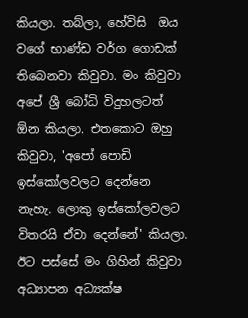කියලා. තබ්ලා, හේවිසි  ඔය වගේ භාණ්ඩ වර්ග ගොඩක් තිබෙනවා කිවුවා. මං කිවුවා අපේ ශ්‍රී බෝධි විදුහලටත් ඕන කියලා. එතකොට ඔහු කිවුවා, 'අපෝ පොඩි ඉස්කෝලවලට දෙන්නෙ නැහැ. ලොකු ඉස්කෝලවලට විතරයි ඒවා දෙන්නේ' කියලා. ඊට පස්සේ මං ගිහින් කිවුවා අධ්‍යාපන අධ්‍යක්ෂ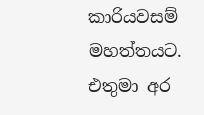කාරියවසම් මහත්තයට. එතුමා අර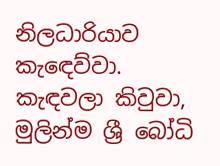නිලධාරියාව කැඳෙව්වා. කැඳවලා කිවුවා, මුලින්ම ශ්‍රී බෝධි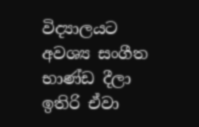විද්‍යාලයට අවශ්‍ය සංගීත භාණ්ඩ දීලා ඉතිරි ඒවා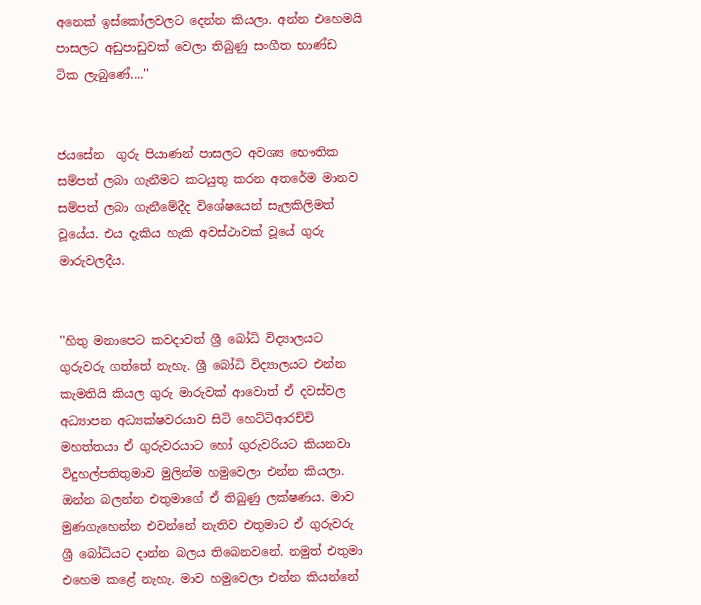අනෙක් ඉස්කෝලවලට දෙන්න කියලා. අන්න එහෙමයි පාසලට අඩුපාඩුවක් වෙලා තිබුණු සංගීත භාණ්ඩ ටික ලැබුණේ....''


ජයසේන  ගුරු පියාණන් පාසලට අවශ්‍ය භෞතික සම්පත් ලබා ගැනීමට කටයුතු කරන අතරේම මානව සම්පත් ලබා ගැනීමේදීද විශේෂයෙන් සැලකිලිමත් වූයේය. එය දැකිය හැකි අවස්ථාවක් වූයේ ගුරු මාරුවලදීය.


''හිතු මනාපෙට කවදාවත් ශ්‍රී බෝධි විද්‍යාලයට ගුරුවරු ගත්තේ නැහැ. ශ්‍රී බෝධි විද්‍යාලයට එන්න කැමතියි කියල ගුරු මාරුවක් ආවොත් ඒ දවස්වල අධ්‍යාපන අධ්‍යක්ෂවරයාව සිටි හෙට්ටිආරච්චි මහත්තයා ඒ ගුරුවරයාට හෝ ගුරුවරියට කියනවා විදුහල්පතිතුමාව මුලින්ම හමුවෙලා එන්න කියලා. ඔන්න බලන්න එතුමාගේ ඒ තිබුණු ලක්ෂණය. මාව මුණගැහෙන්න එවන්නේ නැතිව එතුමාට ඒ ගුරුවරු ශ්‍රී බෝධියට දාන්න බලය තිබෙනවනේ. නමුත් එතුමා එහෙම කළේ නැහැ. මාව හමුවෙලා එන්න කියන්නේ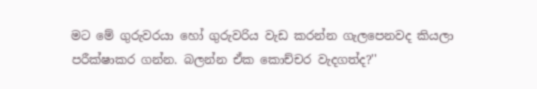මට මේ ගුරුවරයා හෝ ගුරුවරිය වැඩ කරන්න ගැලපෙනවද කියලා පරීක්ෂාකර ගන්න. බලන්න ඒක කොච්චර වැදගත්ද?''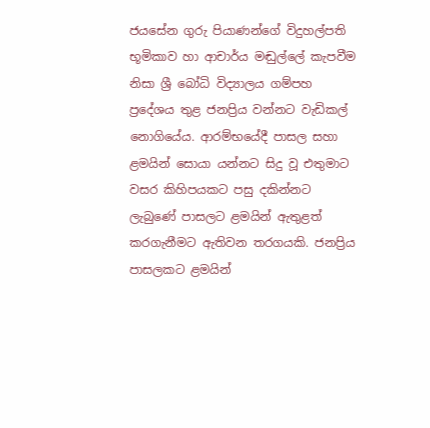ජයසේන ගුරු පියාණන්ගේ විදුහල්පති භූමිකාව හා ආචාර්ය මඬුල්ලේ කැපවීම නිසා ශ්‍රී බෝධි විද්‍යාලය ගම්පහ ප්‍රදේශය තුළ ජනප්‍රිය වන්නට වැඩිකල් නොගියේය. ආරම්භයේදී පාසල සහා ළමයින් සොයා යන්නට සිදු වූ එතුමාට වසර කිහිපයකට පසු දකින්නට ලැබුණේ පාසලට ළමයින් ඇතුළත් කරගැනීමට ඇතිවන තරගයකි. ජනප්‍රිය පාසලකට ළමයින්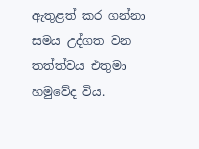ඇතුළත් කර ගන්නා සමය උද්ගත වන තත්ත්වය එතුමා හමුවේද විය.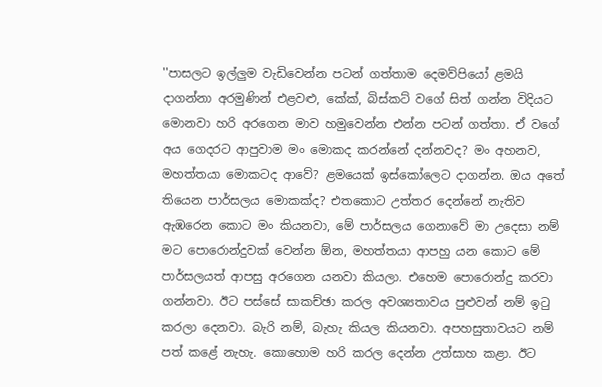''පාසලට ඉල්ලුම වැඩිවෙන්න පටන් ගත්තාම දෙමව්පියෝ ළමයි දාගන්නා අරමුණින් එළවළු, කේක්, බිස්කට් වගේ සිත් ගන්න විදියට මොනවා හරි අරගෙන මාව හමුවෙන්න එන්න පටන් ගත්තා. ඒ වගේ අය ගෙදරට ආපුවාම මං මොකද කරන්නේ දන්නවද? මං අහනව, මහත්තයා මොකටද ආවේ? ළමයෙක් ඉස්කෝලෙට දාගන්න. ඔය අතේ තියෙන පාර්සලය මොකක්ද? එතකොට උත්තර දෙන්නේ නැතිව ඇඹරෙන කොට මං කියනවා, මේ පාර්සලය ගෙනාවේ මා උදෙසා නම් මට පොරොන්දුවක් වෙන්න ඕන, මහත්තයා ආපහු යන කොට මේ පාර්සලයත් ආපසු අරගෙන යනවා කියලා. එහෙම පොරොන්දු කරවා ගන්නවා. ඊට පස්සේ සාකච්ඡා කරල අවශ්‍යතාවය පුළුවන් නම් ඉටු කරලා දෙනවා. බැරි නම්, බැහැ කියල කියනවා. අපහසුතාවයට නම් පත් කළේ නැහැ. කොහොම හරි කරල දෙන්න උත්සාහ කළා. ඊට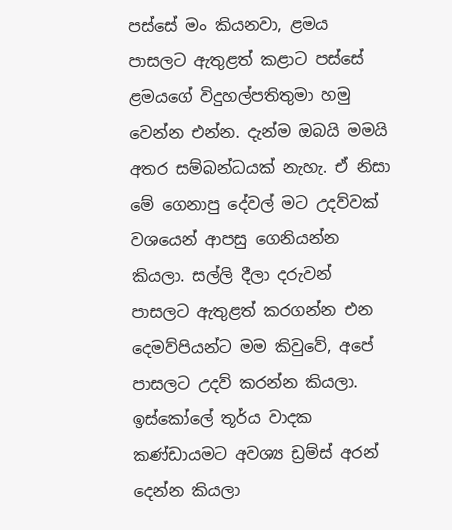පස්සේ මං කියනවා, ළමය පාසලට ඇතුළත් කළාට පස්සේ ළමයගේ විදුහල්පතිතුමා හමු වෙන්න එන්න. දැන්ම ඔබයි මමයි අතර සම්බන්ධයක් නැහැ. ඒ නිසා මේ ගෙනාපු දේවල් මට උදව්වක් වශයෙන් ආපසු ගෙනියන්න කියලා. සල්ලි දීලා දරුවන් පාසලට ඇතුළත් කරගන්න එන දෙමව්පියන්ට මම කිවුවේ, අපේ පාසලට උදව් කරන්න කියලා. ඉස්කෝලේ තූර්ය වාදක කණ්ඩායමට අවශ්‍ය ඩ්‍රම්ස් අරන් දෙන්න කියලා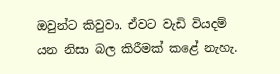ඔවුන්ට කිවුවා. ඒවට වැඩි වියදම් යන නිසා බල කිරීමක් කළේ නැහැ.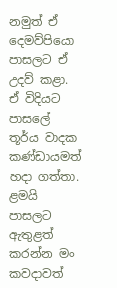නමුත් ඒ දෙමව්පියො පාසලට ඒ උදව් කළා. ඒ විදියට පාසලේ තූර්ය වාදක කණ්ඩායමත් හදා ගත්තා. ළමයි පාසලට ඇතුළත් කරන්න මං කවදාවත්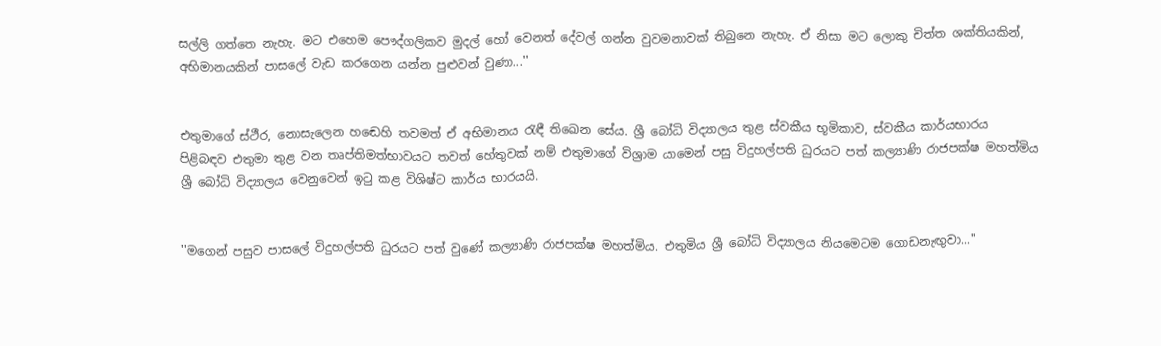සල්ලි ගත්තෙ නැහැ. මට එහෙම පෞද්ගලිකව මුදල් හෝ වෙනත් දේවල් ගන්න වුවමනාවක් තිබුනෙ නැහැ. ඒ නිසා මට ලොකු චිත්ත ශක්තියකින්, අභිමානයකින් පාසලේ වැඩ කරගෙන යන්න පුළුවන් වුණා...''


එතුමාගේ ස්ථීර, නොසැලෙන හඬෙහි තවමත් ඒ අභිමානය රැඳී තිඛෙන සේය. ශ්‍රී බෝධි විද්‍යාලය තුළ ස්වකීය භූමිකාව, ස්වකීය කාර්යභාරය පිළිබඳව එතුමා තුළ වන තෘප්තිමත්භාවයට තවත් හේතුවක් නම් එතුමාගේ විශ්‍රාම යාමෙන් පසු විදුහල්පති ධුරයට පත් කල්‍යාණි රාජපක්ෂ මහත්මිය ශ්‍රී බෝධි විද්‍යාලය වෙනුවෙන් ඉටු කළ විශිෂ්ට කාර්ය භාරයයි.


''මගෙන් පසුව පාසලේ විදුහල්පති ධුරයට පත් වුණේ කල්‍යාණි රාජපක්ෂ මහත්මිය. එතුමිය ශ්‍රී බෝධි විද්‍යාලය නියමෙටම ගොඩනැඟුවා...''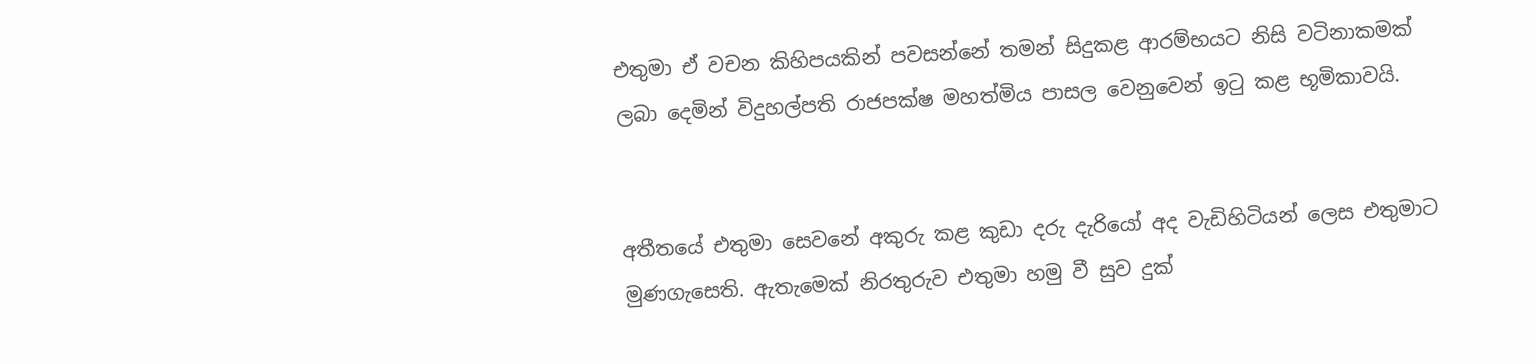එතුමා ඒ වචන කිහිපයකින් පවසන්නේ තමන් සිදුකළ ආරම්භයට නිසි වටිනාකමක් ලබා දෙමින් විදුහල්පති රාජපක්ෂ මහත්මිය පාසල වෙනුවෙන් ඉටු කළ භූමිකාවයි.


අතීතයේ එතුමා සෙවනේ අකුරු කළ කුඩා දරු දැරියෝ අද වැඩිහිටියන් ලෙස එතුමාට මුණගැසෙති. ඇතැමෙක් නිරතුරුව එතුමා හමු වී සුව දුක්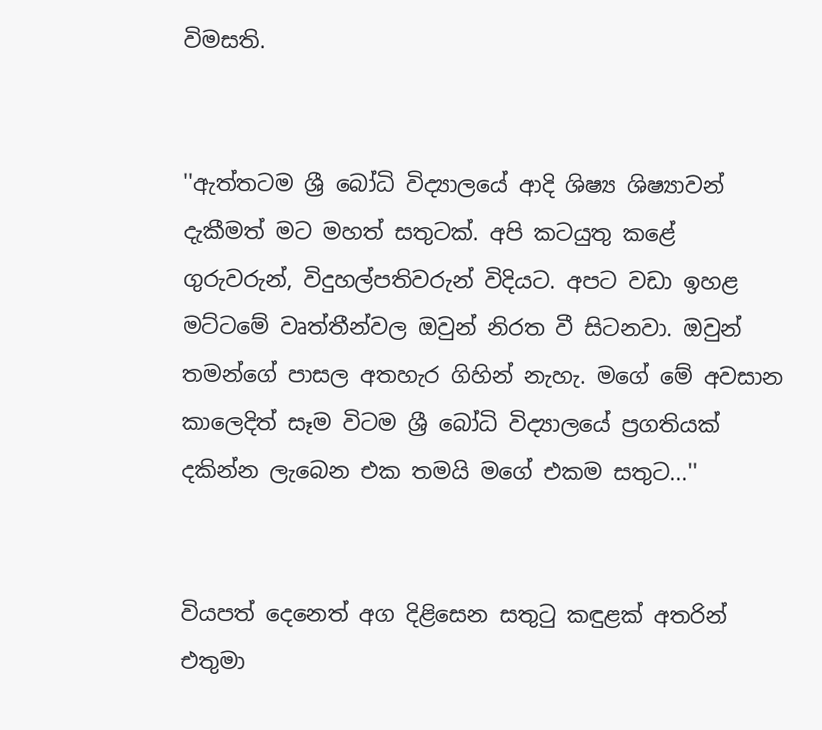විමසති.


''ඇත්තටම ශ්‍රී බෝධි විද්‍යාලයේ ආදි ශිෂ්‍ය ශිෂ්‍යාවන් දැකීමත් මට මහත් සතුටක්. අපි කටයුතු කළේ ගුරුවරුන්, විදුහල්පතිවරුන් විදියට. අපට වඩා ඉහළ මට්ටමේ වෘත්තීන්වල ඔවුන් නිරත වී සිටනවා. ඔවුන් තමන්ගේ පාසල අතහැර ගිහින් නැහැ. මගේ මේ අවසාන කාලෙදිත් සෑම විටම ශ්‍රී බෝධි විද්‍යාලයේ ප්‍රගතියක් දකින්න ලැබෙන එක තමයි මගේ එකම සතුට...''


වියපත් දෙනෙත් අග දිළිසෙන සතුටු කඳුළක් අතරින් එතුමා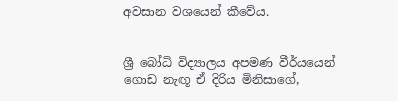අවසාන වශයෙන් කීවේය.


ශ්‍රී බෝධි විද්‍යාලය අපමණ වීර්යයෙන් ගොඩ නැඟූ ඒ දිරිය මිනිසාගේ,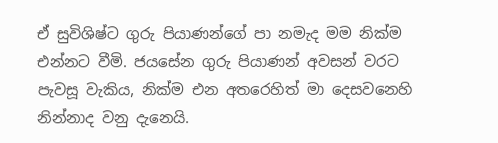ඒ සුවිශිෂ්ට ගුරු පියාණන්ගේ පා නමැද මම නික්ම එන්නට වීමි. ජයසේන ගුරු පියාණන් අවසන් වරට පැවසූ වැකිය, නික්ම එන අතරෙහිත් මා දෙසවනෙහි නින්නාද වනු දැනෙයි.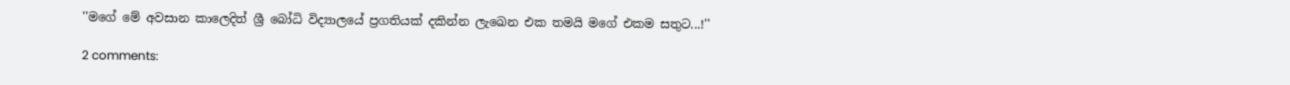''මගේ මේ අවසාන කාලෙදිත් ශ්‍රී බෝධි විද්‍යාලයේ ප්‍රගතියක් දකින්න ලැඛෙන එක තමයි මගේ එකම සතුට...!''

2 comments: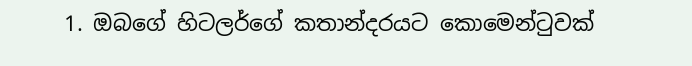1. ඔබගේ හිටලර්ගේ කතාන්දරයට කොමෙන්ටුවක්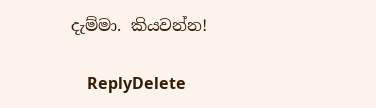දැම්මා. කියවන්න!

    ReplyDelete